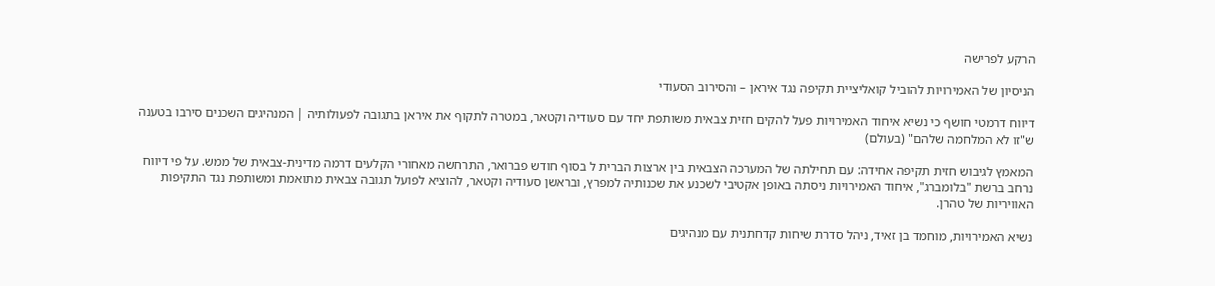הרקע לפרישה

הניסיון של האמירויות להוביל קואליציית תקיפה נגד איראן – והסירוב הסעודי

דיווח דרמטי חושף כי נשיא איחוד האמירויות פעל להקים חזית צבאית משותפת יחד עם סעודיה וקטאר, במטרה לתקוף את איראן בתגובה לפעולותיה | המנהיגים השכנים סירבו בטענה ש"זו לא המלחמה שלהם" (בעולם)

המאמץ לגיבוש חזית תקיפה אחידה: עם תחילתה של המערכה הצבאית בין ארצות הברית ל בסוף חודש פברואר, התרחשה מאחורי הקלעים דרמה מדינית-צבאית של ממש. על פי דיווח נרחב ברשת "בלומברג", איחוד האמירויות ניסתה באופן אקטיבי לשכנע את שכנותיה למפרץ, ובראשן סעודיה וקטאר, להוציא לפועל תגובה צבאית מתואמת ומשותפת נגד התקיפות האוויריות של טהרן.

נשיא האמירויות, מוחמד בן זאיד, ניהל סדרת שיחות קדחתנית עם מנהיגים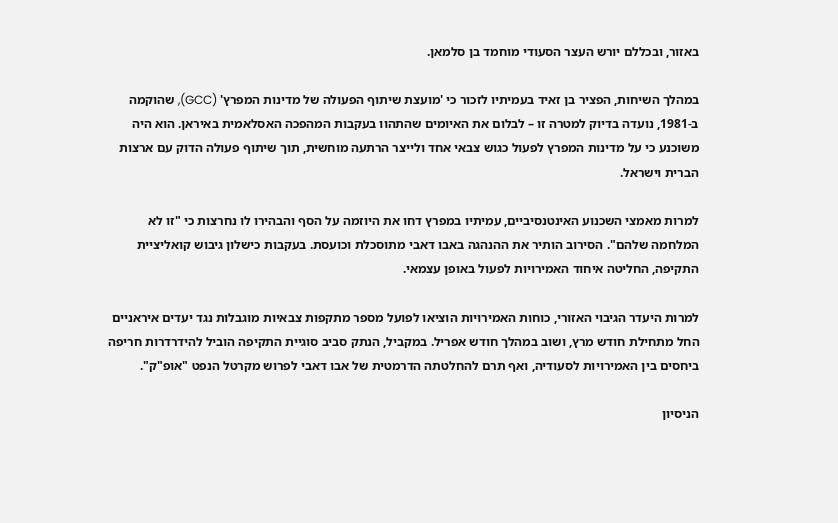באזור, ובכללם יורש העצר הסעודי מוחמד בן סלמאן.

במהלך השיחות, הפציר בן זאיד בעמיתיו לזכור כי 'מועצת שיתוף הפעולה של מדינות המפרץ' (GCC), שהוקמה ב-1981, נועדה בדיוק למטרה זו – לבלום את האיומים שהתהוו בעקבות המהפכה האסלאמית באיראן. הוא היה משוכנע כי על מדינות המפרץ לפעול כגוש צבאי אחד ולייצר הרתעה מוחשית, תוך שיתוף פעולה הדוק עם ארצות הברית וישראל.

למרות מאמצי השכנוע האינטנסיביים, עמיתיו במפרץ דחו את היוזמה על הסף והבהירו לו נחרצות כי "זו לא המלחמה שלהם". הסירוב הותיר את ההנהגה באבו דאבי מתוסכלת וכועסת. בעקבות כישלון גיבוש קואליציית התקיפה, החליטה איחוד האמירויות לפעול באופן עצמאי.

למרות היעדר הגיבוי האזורי, כוחות האמירויות הוציאו לפועל מספר מתקפות צבאיות מוגבלות נגד יעדים איראניים החל מתחילת חודש מרץ, ושוב במהלך חודש אפריל. במקביל, הנתק סביב סוגיית התקיפה הוביל להידרדרות חריפה ביחסים בין האמירויות לסעודיה, ואף תרם להחלטתה הדרמטית של אבו דאבי לפרוש מקרטל הנפט "אופ"ק".

הניסיון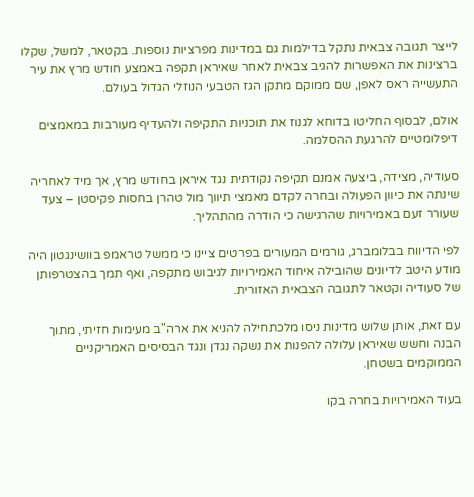לייצר תגובה צבאית נתקל בדילמות גם במדינות מפרציות נוספות. בקטאר, למשל, שקלו ברצינות את האפשרות להגיב צבאית לאחר שאיראן תקפה באמצע חודש מרץ את עיר התעשייה ראס לאפן, שם ממוקם מתקן הגז הטבעי הנוזלי הגדול בעולם.

אולם, לבסוף החליטו בדוחא לגנוז את תוכניות התקיפה ולהעדיף מעורבות במאמצים דיפלומטיים להרגעת ההסלמה.

סעודיה, מצידה, ביצעה אמנם תקיפה נקודתית נגד איראן בחודש מרץ, אך מיד לאחריה שינתה את כיוון הפעולה ובחרה לקדם מאמצי תיווך מול טהרן בחסות פקיסטן – צעד שעורר זעם באמירויות שהרגישה כי הודרה מהתהליך.

לפי הדיווח בבלומברג, גורמים המעורים בפרטים ציינו כי ממשל טראמפ בוושינגטון היה מודע היטב לדיונים שהובילה איחוד האמירויות לגיבוש מתקפה, ואף תמך בהצטרפותן של סעודיה וקטאר לתגובה הצבאית האזורית.

עם זאת, אותן שלוש מדינות ניסו מלכתחילה להניא את ארה"ב מעימות חזיתי, מתוך הבנה וחשש שאיראן עלולה להפנות את נשקה נגדן ונגד הבסיסים האמריקניים הממוקמים בשטחן.

בעוד האמירויות בחרה בקו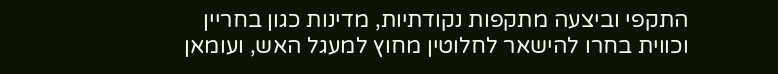התקפי וביצעה מתקפות נקודתיות, מדינות כגון בחריין וכווית בחרו להישאר לחלוטין מחוץ למעגל האש, ועומאן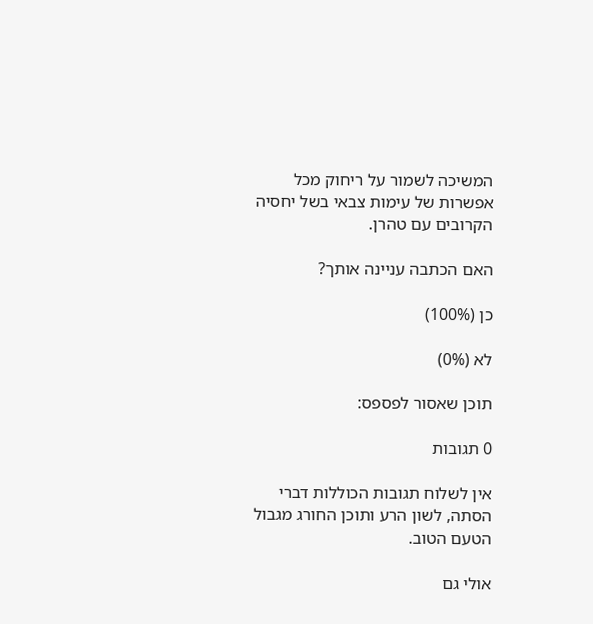המשיכה לשמור על ריחוק מכל אפשרות של עימות צבאי בשל יחסיה הקרובים עם טהרן.

האם הכתבה עניינה אותך?

כן (100%)

לא (0%)

תוכן שאסור לפספס:

0 תגובות

אין לשלוח תגובות הכוללות דברי הסתה, לשון הרע ותוכן החורג מגבול הטעם הטוב.

אולי גם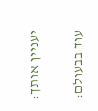יעניין אותך:

עוד בבעולם: